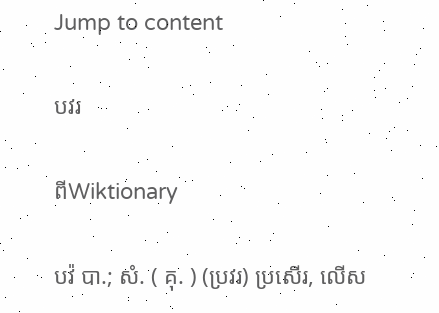Jump to content

បវរ

ពីWiktionary

បវ៉ បា.; សំ. ( គុ. ) (ប្រវរ) ប្រសើរ, លើស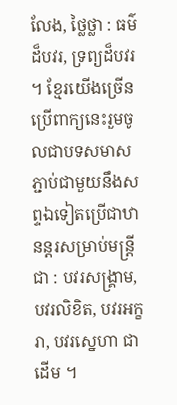លែង, ថ្លៃថ្លា : ធម៌ដ៏បវរ, ទ្រព្យដ៏បវរ ។ ខ្មែរយើងច្រើនប្រើពាក្យនេះរួមចូលជាបទសមាស ភ្ជាប់ជាមួយនឹងសព្ទឯទៀតប្រើជាឋានន្តរសម្រាប់មន្រ្តីជា : បវរសង្គ្រាម, បវរលិខិត, បវរអក្ខរា, បវរស្នេហា ជាដើម ។